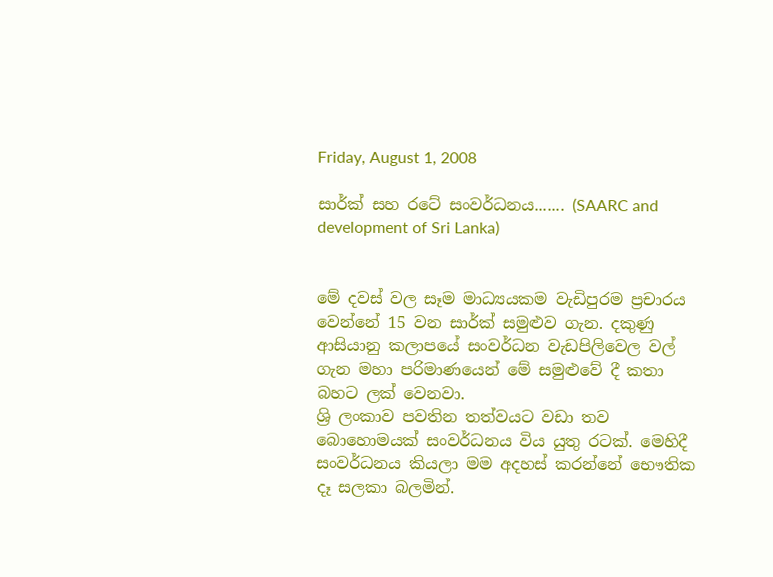Friday, August 1, 2008

සාර්ක් සහ රටේ සංවර්ධනය....... (SAARC and development of Sri Lanka)


මේ දවස් වල සෑම මාධ්‍යයකම වැඩිපුරම ප්‍රචාරය වෙන්නේ 15 වන සාර්ක් සමුළුව ගැන. දකුණු ආසියානු කලාපයේ සංවර්ධන වැඩපිලිවෙල වල් ගැන මහා පරිමාණයෙන් මේ සමුළුවේ දී කතා බහට ලක් වෙනවා.
ශ්‍රි ලංකාව පවතින තත්වයට වඩා තව බොහොමයක් සංවර්ධනය විය යුතු රටක්. මෙහිදී සංවර්ධනය කියලා මම අදහස් කරන්නේ භෞතික දෑ සලකා බලමින්.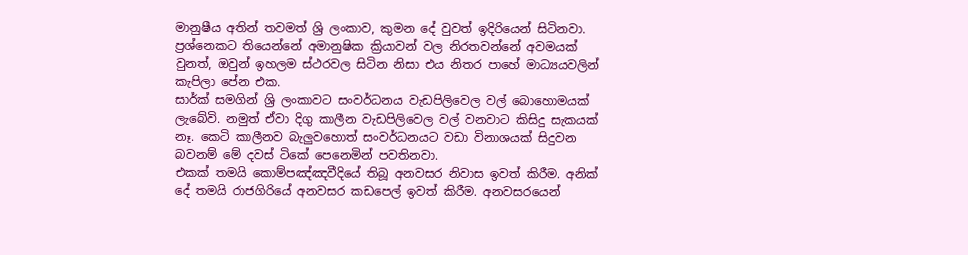මානුෂීය අතින් තවමත් ශ්‍රි ලංකාව, කුමන දේ වුවත් ඉදිරියෙන් සිටිනවා. ප්‍රශ්නෙකට තියෙන්නේ අමානුෂික ක්‍රියාවන් වල නිරතවන්නේ අවමයක් වුනත්, ඔවුන් ඉහලම ස්ථරවල සිටින නිසා එය නිතර පාහේ මාධ්‍යයවලින් කැපිලා පේන එක.
සාර්ක් සමගින් ශ්‍රි ලංකාවට සංවර්ධනය වැඩපිලිවෙල වල් බොහොමයක් ලැබේවි. නමුත් ඒවා දිගු කාලීන වැඩපිලිවෙල වල් වනවාට කිසිදු සැකයක් නෑ. කෙටි කාලීනව බැලුවහොත් සංවර්ධනයට වඩා විනාශයක් සිදුවන බවනම් මේ දවස් ටිකේ පෙනෙමින් පවතිනවා.
එකක් තමයි කොම්පඤ්ඤවීදියේ තිබූ අනවසර නිවාස ඉවත් කිරීම. අනික් දේ තමයි රාජගිරියේ අනවසර කඩපෙල් ඉවත් කිරීම. අනවසරයෙන්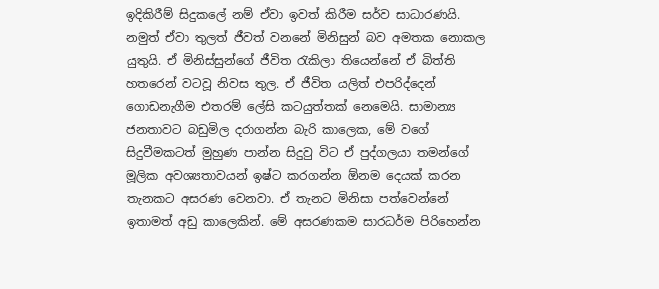ඉදිකිරීම් සිදුකලේ නම් ඒවා ඉවත් කිරීම සර්ව සාධාරණයි. නමුත් ඒවා තුලත් ජීවත් වනනේ මිනිසුන් බව අමතක නොකල යුතුයි. ඒ මිනිස්සුන්ගේ ජීවිත රැකිලා තියෙන්නේ ඒ බිත්ති හතරෙන් වටවූ නිවස තුල. ඒ ජීවිත යලිත් එපරිද්දෙන් ගොඩනැගීම එතරම් ලේසි කටයුත්තක් නෙමෙයි. සාමාන්‍ය ජනතාවට බඩුමිල දරාගන්න බැරි කාලෙක, මේ වගේ සිදුවීමකටත් මුහුණ පාන්න සිදුවු විට ඒ පුද්ගලයා තමන්ගේ මූලික අවශ්‍යතාවයන් ඉෂ්ට කරගන්න ඕනම දෙයක් කරන තැනකට අසරණ වෙනවා. ඒ තැනට මිනිසා පත්වෙන්නේ ඉතාමත් අඩු කාලෙකින්. මේ අසරණකම සාරධර්ම පිරිහෙන්න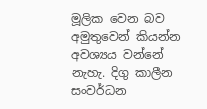මූලික වෙන බව අමුතුවෙන් කියන්න අවශ්‍යය වන්නේ නැහැ. දිගු කාලීන සංවර්ධන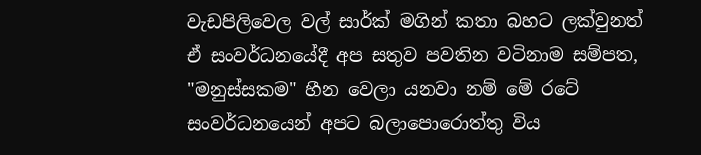වැඩපිලිවෙල වල් සාර්ක් මගින් කතා බහට ලක්වුනත් ඒ සංවර්ධනයේදී අප සතුව පවතින වටිනාම සම්පත, "මනුස්සකම" හීන වෙලා යනවා නම් මේ රටේ සංවර්ධනයෙන් අපට බලාපොරොත්තු විය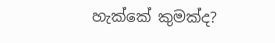හැක්කේ කුමක්ද?